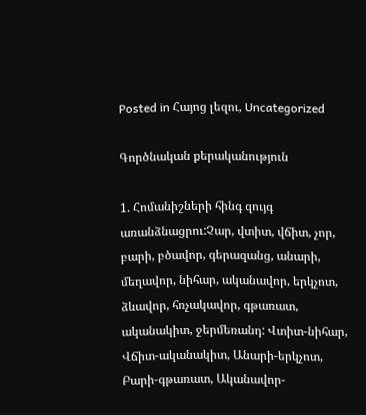Posted in Հայոց լեզու, Uncategorized

Գործնական քերականություն

1. Հոմանիշների հինգ զույգ առանձնացրու:Չար, վտիտ, վճիտ, չոր, բարի, բծավոր, գերազանց, անարի, մեղավոր, նիհար, ականավոր, երկչոտ, ձևավոր, հռչակավոր, գթառատ, ականակիտ, ջերմեռանդ: Վտիտ-նիհար, Վճիտ-ականակիտ, Անարի-երկչոտ, Բարի-գթառատ, Ականավոր-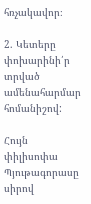հռչակավոր։

2. Կետերը փոխարինի՛ր տրված ամենահարմար հոմանիշով:

Հույն փիլիսոփա Պյութագորասը սիրով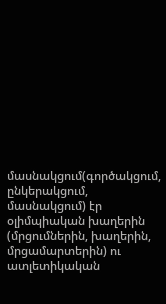մասնակցում(գործակցում, ընկերակցում, մասնակցում) էր օլիմպիական խաղերին (մրցումներին, խաղերին, մրցամարտերին) ու ատլետիկական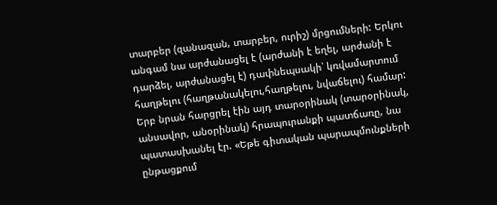տարբեր (զանազան, տարբեր, ուրիշ) մրցումների: Երկու անգամ նա արժանացել է (արժանի է եղել, արժանի է դարձել, արժանացել է) դափնեպսակի՝ կռվամարտում հաղթելու (հաղթանակելու,հաղթելու, նվաճելու) համար: Երբ նրան հարցրել էին այդ տարօրինակ (տարօրինակ, անսավոր, անօրինակ) հրապուրանքի պատճառը, նա պատասխանել էր. «Եթե գիտական պարապմունքների ընթացքում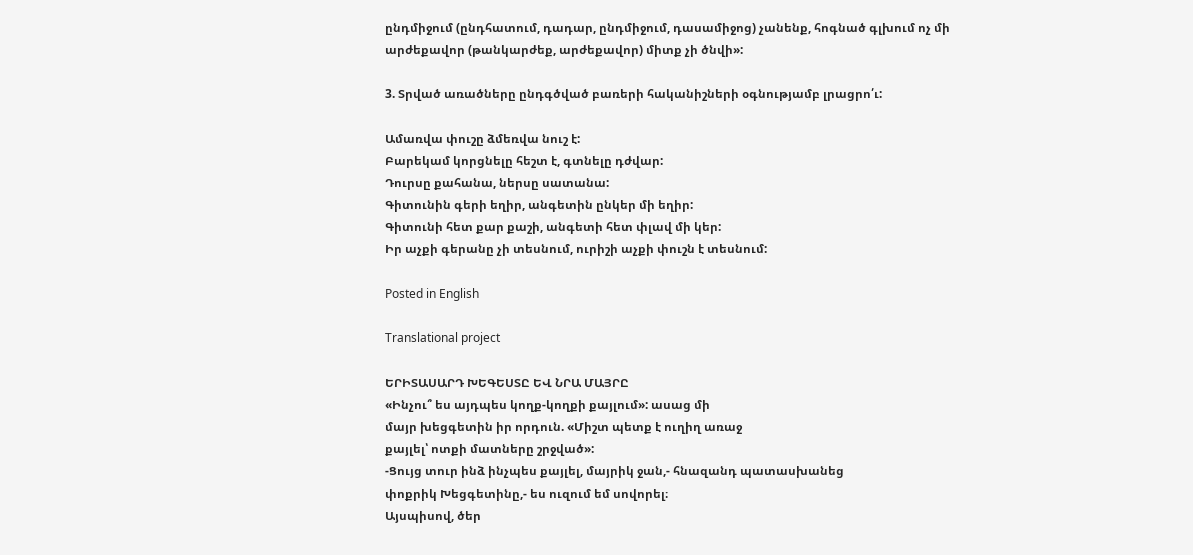ընդմիջում (ընդհատում, դադար, ընդմիջում, դասամիջոց) չանենք, հոգնած գլխում ոչ մի արժեքավոր (թանկարժեք, արժեքավոր) միտք չի ծնվի»:

3. Տրված առածները ընդգծված բառերի հականիշների օգնությամբ լրացրո՛ւ:

Ամառվա փուշը ձմեռվա նուշ է:
Բարեկամ կորցնելը հեշտ է, գտնելը դժվար:
Դուրսը քահանա, ներսը սատանա:
Գիտունին գերի եղիր, անգետին ընկեր մի եղիր:
Գիտունի հետ քար քաշի, անգետի հետ փլավ մի կեր:
Իր աչքի գերանը չի տեսնում, ուրիշի աչքի փուշն է տեսնում:

Posted in English

Translational project

ԵՐԻՏԱՍԱՐԴ ԽԵԳԵՍՏԸ ԵՎ ՆՐԱ ՄԱՅՐԸ
«Ինչու՞ ես այդպես կողք-կողքի քայլում»: ասաց մի
մայր խեցգետին իր որդուն. «Միշտ պետք է ուղիղ առաջ
քայլել՝ ոտքի մատները շրջված»:
-Ցույց տուր ինձ ինչպես քայլել, մայրիկ ջան,- հնազանդ պատասխանեց
փոքրիկ Խեցգետինը,- ես ուզում եմ սովորել։
Այսպիսով, ծեր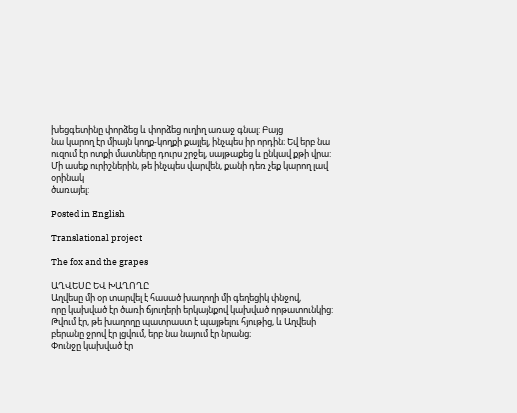խեցգետինը փորձեց և փորձեց ուղիղ առաջ գնալ: Բայց
նա կարող էր միայն կողք-կողքի քայլել, ինչպես իր որդին։ Եվ երբ նա
ուզում էր ոտքի մատները դուրս շրջել, սայթաքեց և ընկավ քթի վրա:
Մի ասեք ուրիշներին, թե ինչպես վարվեն, քանի դեռ չեք կարող լավ օրինակ
ծառայել:

Posted in English

Translational project

The fox and the grapes

ԱՂՎԵՍԸ ԵՎ ԽԱՂՈՂԸ
Աղվեսը մի օր տարվել է հասած խաղողի մի գեղեցիկ փնջով,
որը կախված էր ծառի ճյուղերի երկայնքով կախված որթատունկից:
Թվում էր, թե խաղողը պատրաստ է պայթելու հյութից, և Աղվեսի
բերանը ջրով էր լցվում, երբ նա նայում էր նրանց։
Փունջը կախված էր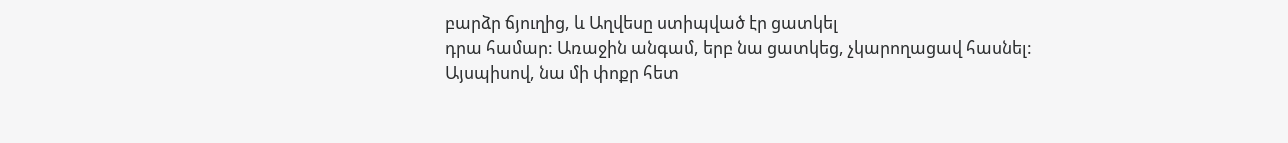բարձր ճյուղից, և Աղվեսը ստիպված էր ցատկել
դրա համար: Առաջին անգամ, երբ նա ցատկեց, չկարողացավ հասնել:
Այսպիսով, նա մի փոքր հետ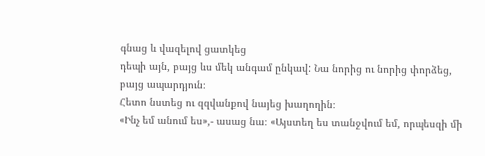գնաց և վազելով ցատկեց
դեպի այն, բայց ևս մեկ անգամ ընկավ: Նա նորից ու նորից փորձեց,
բայց ապարդյուն։
Հետո նստեց ու զզվանքով նայեց խաղողին։
«Ինչ եմ անում ես»,- ասաց նա։ «Այստեղ ես տանջվում եմ, որպեսզի մի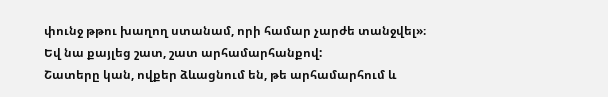փունջ թթու խաղող ստանամ, որի համար չարժե տանջվել»։
Եվ նա քայլեց շատ, շատ արհամարհանքով:
Շատերը կան, ովքեր ձևացնում են, թե արհամարհում և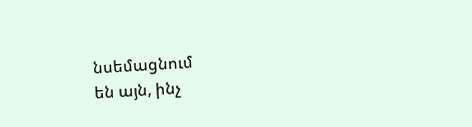նսեմացնում
են այն, ինչ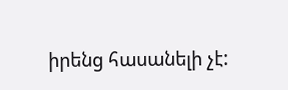իրենց հասանելի չէ: